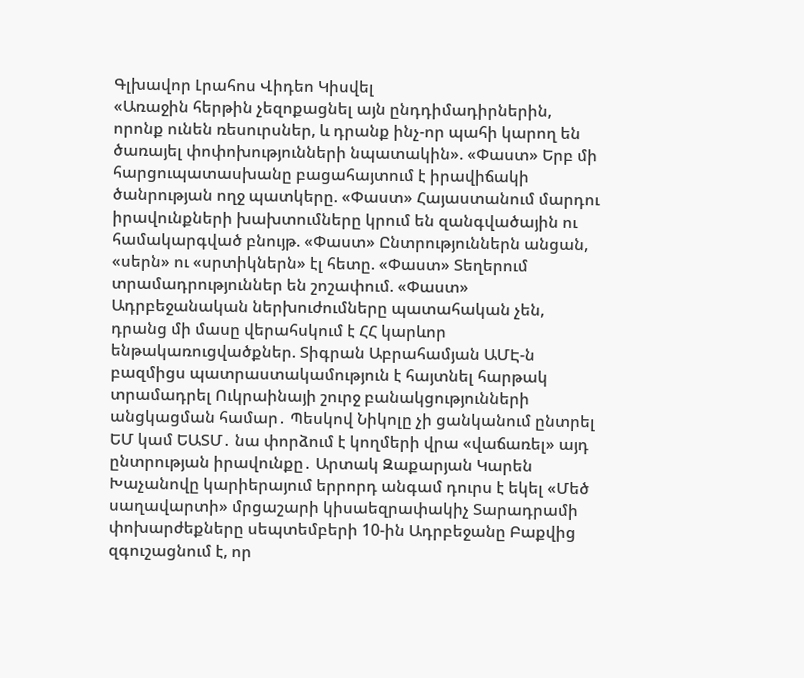Գլխավոր Լրահոս Վիդեո Կիսվել
«Առաջին հերթին չեզոքացնել այն ընդդիմադիրներին, որոնք ունեն ռեսուրսներ, և դրանք ինչ-որ պահի կարող են ծառայել փոփոխությունների նպատակին». «Փաստ» Երբ մի հարցուպատասխանը բացահայտում է իրավիճակի ծանրության ողջ պատկերը. «Փաստ» Հայաստանում մարդու իրավունքների խախտումները կրում են զանգվածային ու համակարգված բնույթ. «Փաստ» Ընտրություններն անցան, «սերն» ու «սրտիկներն» էլ հետը. «Փաստ» Տեղերում տրամադրություններ են շոշափում. «Փաստ» Ադրբեջանական ներխուժումները պատահական չեն, դրանց մի մասը վերահսկում է ՀՀ կարևոր ենթակառուցվածքներ. Տիգրան Աբրահամյան ԱՄԷ-ն բազմիցս պատրաստակամություն է հայտնել հարթակ տրամադրել Ուկրաինայի շուրջ բանակցությունների անցկացման համար․ Պեսկով Նիկոլը չի ցանկանում ընտրել ԵՄ կամ ԵԱՏՄ․ նա փորձում է կողմերի վրա «վաճառել» այդ ընտրության իրավունքը․ Արտակ Զաքարյան Կարեն Խաչանովը կարիերայում երրորդ անգամ դուրս է եկել «Մեծ սաղավարտի» մրցաշարի կիսաեզրափակիչ Տարադրամի փոխարժեքները սեպտեմբերի 10-ին Ադրբեջանը Բաքվից զգուշացնում է, որ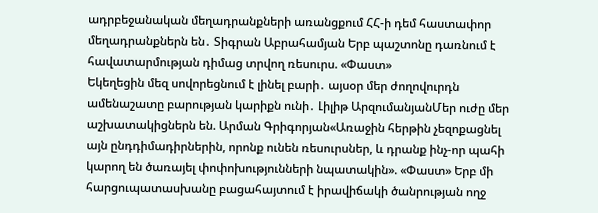ադրբեջանական մեղադրանքների առանցքում ՀՀ-ի դեմ հաստափոր մեղադրանքներն են․ Տիգրան Աբրահամյան Երբ պաշտոնը դառնում է հավատարմության դիմաց տրվող ռեսուրս. «Փաստ»
Եկեղեցին մեզ սովորեցնում է լինել բարի․ այսօր մեր ժողովուրդն ամենաշատը բարության կարիքն ունի․ Լիլիթ ԱրզումանյանՄեր ուժը մեր աշխատակիցներն են. Արման Գրիգորյան«Առաջին հերթին չեզոքացնել այն ընդդիմադիրներին, որոնք ունեն ռեսուրսներ, և դրանք ինչ-որ պահի կարող են ծառայել փոփոխությունների նպատակին». «Փաստ» Երբ մի հարցուպատասխանը բացահայտում է իրավիճակի ծանրության ողջ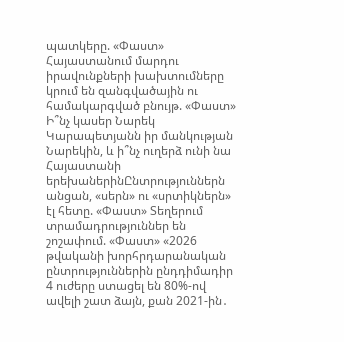պատկերը. «Փաստ» Հայաստանում մարդու իրավունքների խախտումները կրում են զանգվածային ու համակարգված բնույթ. «Փաստ» Ի՞նչ կասեր Նարեկ Կարապետյանն իր մանկության Նարեկին, և ի՞նչ ուղերձ ունի նա Հայաստանի երեխաներինԸնտրություններն անցան, «սերն» ու «սրտիկներն» էլ հետը. «Փաստ» Տեղերում տրամադրություններ են շոշափում. «Փաստ» «2026 թվականի խորհրդարանական ընտրություններին ընդդիմադիր 4 ուժերը ստացել են 80%-ով ավելի շատ ձայն, քան 2021-ին․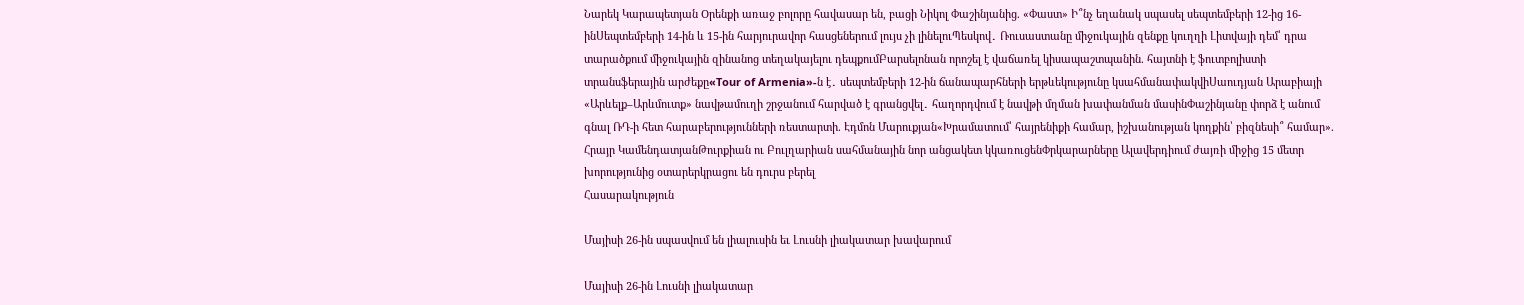Նարեկ Կարապետյան Oրենքի առաջ բոլորը հավասար են, բացի Նիկոլ Փաշինյանից. «Փաստ» Ի՞նչ եղանակ սպասել սեպտեմբերի 12-ից 16-ինՍեպտեմբերի 14-ին և 15-ին հարյուրավոր հասցեներում լույս չի լինելուՊեսկով․ Ռուսաստանը միջուկային զենքը կուղղի Լիտվայի դեմ՝ դրա տարածքում միջուկային զինանոց տեղակայելու դեպքումԲարսելոնան որոշել է վաճառել կիսապաշտպանին. հայտնի է ֆուտբոլիստի տրանսֆերային արժեքը«Tour of Armenia»-ն է․ սեպտեմբերի 12-ին ճանապարհների երթևեկությունը կսահմանափակվիՍաուդյան Արաբիայի «Արևելք–Արևմուտք» նավթամուղի շրջանում հարված է գրանցվել․ հաղորդվում է նավթի մղման խափանման մասինՓաշինյանը փորձ է անում գնալ ՌԴ-ի հետ հարաբերությունների ռեստարտի. Էդմոն Մարուքյան«Խրամատում՝ հայրենիքի համար, իշխանության կողքին՝ բիզնեսի՞ համար». Հրայր ԿամենդատյանԹուրքիան ու Բուլղարիան սահմանային նոր անցակետ կկառուցենՓրկարարները Ալավերդիում ժայռի միջից 15 մետր խորությունից օտարերկրացու են դուրս բերել
Հասարակություն

Մայիսի 26-ին սպասվում են լիալուսին եւ Լուսնի լիակատար խավարում

Մայիսի 26-ին Լուսնի լիակատար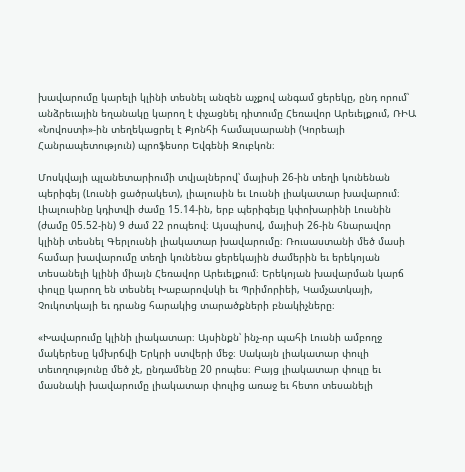խավարումը կարելի կլինի տեսնել անզեն աչքով անգամ ցերեկը, ընդ որում՝ անձրեւային եղանակը կարող է փչացնել դիտումը Հեռավոր Արեւելքում, ՌԻԱ «Նովոստի»-ին տեղեկացրել է Քյոնհի համալսարանի (Կորեայի Հանրապետություն) պրոֆեսոր Եվգենի Զուբկոն։

Մոսկվայի պլանետարիումի տվյալներով՝ մայիսի 26-ին տեղի կունենան պերիգեյ (Լուսնի ցածրակետ), լիալուսին եւ Լուսնի լիակատար խավարում։ Լիալուսինը կդիտվի ժամը 15.14-ին, երբ պերիգեյը կփոխարինի Լուսնին (ժամը 05.52-ին) 9 ժամ 22 րոպեով։ Այսպիսով, մայիսի 26-ին հնարավոր կլինի տեսնել Գերլուսնի լիակատար խավարումը։ Ռուսաստանի մեծ մասի համար խավարումը տեղի կունենա ցերեկային ժամերին եւ երեկոյան տեսանելի կլինի միայն Հեռավոր Արեւելքում։ Երեկոյան խավարման կարճ փուլը կարող են տեսնել Խաբարովսկի եւ Պրիմորիեի, Կամչատկայի, Չուկոտկայի եւ դրանց հարակից տարածքների բնակիչները։

«Խավարումը կլինի լիակատար։ Այսինքն՝ ինչ-որ պահի Լուսնի ամբողջ մակերեսը կմխրճվի Երկրի ստվերի մեջ։ Սակայն լիակատար փուլի տեւողությունը մեծ չէ, ընդամենը 20 րոպես։ Բայց լիակատար փուլը եւ մասնակի խավարումը լիակատար փուլից առաջ եւ հետո տեսանելի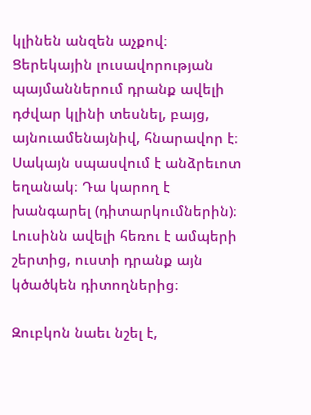կլինեն անզեն աչքով։ Ցերեկային լուսավորության պայմաններում դրանք ավելի դժվար կլինի տեսնել, բայց, այնուամենայնիվ, հնարավոր է։ Սակայն սպասվում է անձրեւոտ եղանակ։ Դա կարող է խանգարել (դիտարկումներին)։ Լուսինն ավելի հեռու է ամպերի շերտից, ուստի դրանք այն կծածկեն դիտողներից։

Զուբկոն նաեւ նշել է,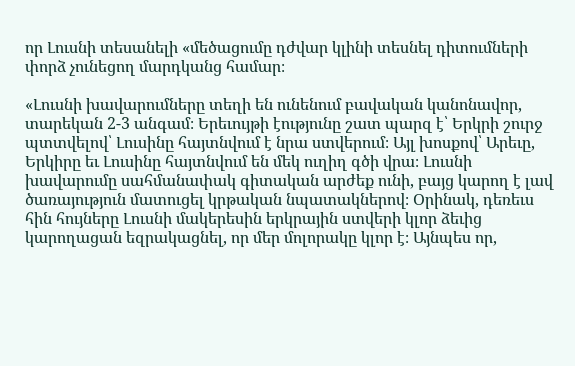որ Լուսնի տեսանելի «մեծացումը դժվար կլինի տեսնել դիտումների փորձ չունեցող մարդկանց համար։

«Լուսնի խավարումները տեղի են ունենում բավական կանոնավոր, տարեկան 2-3 անգամ։ Երեւույթի էությունը շատ պարզ է՝ Երկրի շուրջ պտտվելով՝ Լուսինը հայտնվում է նրա ստվերում։ Այլ խոսքով՝ Արեւը, Երկիրը եւ Լուսինը հայտնվում են մեկ ուղիղ գծի վրա։ Լուսնի խավարումը սահմանափակ գիտական արժեք ունի, բայց կարող է լավ ծառայություն մատուցել կրթական նպատակներով։ Օրինակ, դեռեւս հին հույները Լուսնի մակերեսին երկրային ստվերի կլոր ձեւից կարողացան եզրակացնել, որ մեր մոլորակը կլոր է։ Այնպես որ,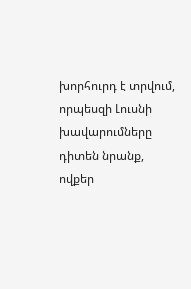խորհուրդ է տրվում, որպեսզի Լուսնի խավարումները դիտեն նրանք, ովքեր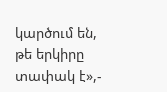կարծում են, թե երկիրը տափակ է»,-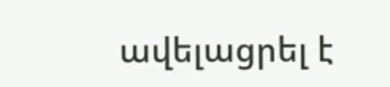ավելացրել է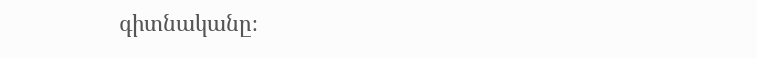գիտնականը։